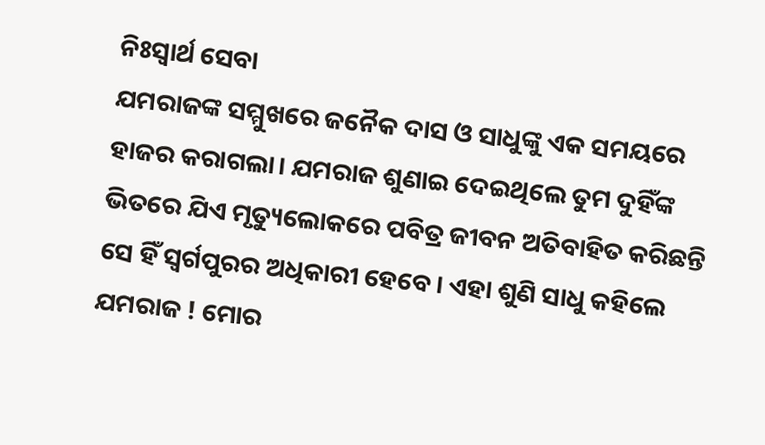ନିଃସ୍ବାର୍ଥ ସେବା
ଯମରାଜଙ୍କ ସମ୍ମୁଖରେ ଜନୈକ ଦାସ ଓ ସାଧୁଙ୍କୁ ଏକ ସମୟରେ ହାଜର କରାଗଲା। ଯମରାଜ ଶୁଣାଇ ଦେଇଥିଲେ ତୁମ ଦୁହିଁଙ୍କ ଭିତରେ ଯିଏ ମୃତ୍ୟୁଲୋକରେ ପବିତ୍ର ଜୀବନ ଅତିବାହିତ କରିଛନ୍ତି ସେ ହିଁ ସ୍ବର୍ଗପୁରର ଅଧିକାରୀ ହେବେ। ଏହା ଶୁଣି ସାଧୁ କହିଲେ ଯମରାଜ ! ମୋର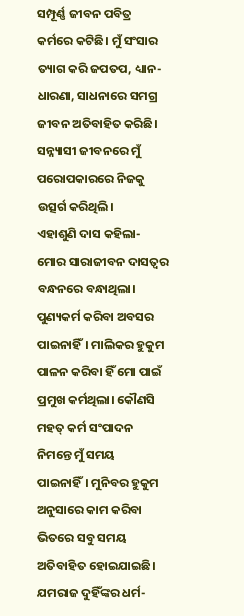ସମ୍ପୂର୍ଣ୍ଣ ଜୀବନ ପବିତ୍ର କର୍ମରେ କଟିଛି। ମୁଁ ସଂସାର ତ୍ୟାଗ କରି ଜପତପ, ଧ୍ୟାନ-ଧାରଣା, ସାଧନାରେ ସମଗ୍ର ଜୀବନ ଅତିବାହିତ କରିଛି। ସନ୍ନ୍ୟାସୀ ଜୀବନରେ ମୁଁ ପରୋପକାରରେ ନିଜକୁ ଉତ୍ସର୍ଗ କରିଥିଲି।
ଏହାଶୁଣି ଦାସ କହିଲା- ମୋର ସାରାଜୀବନ ଦାସତ୍ବର ବନ୍ଧନରେ ବନ୍ଧାଥିଲା। ପୁଣ୍ୟକର୍ମ କରିବା ଅବସର ପାଇନାହିଁ। ମାଲିକର ହୁକୁମ ପାଳନ କରିବା ହିଁ ମୋ ପାଇଁ ପ୍ରମୁଖ କର୍ମଥିଲା। କୌଣସି ମହତ୍ କର୍ମ ସଂପାଦନ ନିମନ୍ତେ ମୁଁ ସମୟ ପାଇନାହିଁ। ମୁନିବର ହୁକୁମ ଅନୁସାରେ କାମ କରିବା ଭିତରେ ସବୁ ସମୟ ଅତିବାହିତ ହୋଇଯାଇଛି।
ଯମରାଜ ଦୁହିଁଙ୍କର ଧର୍ମ-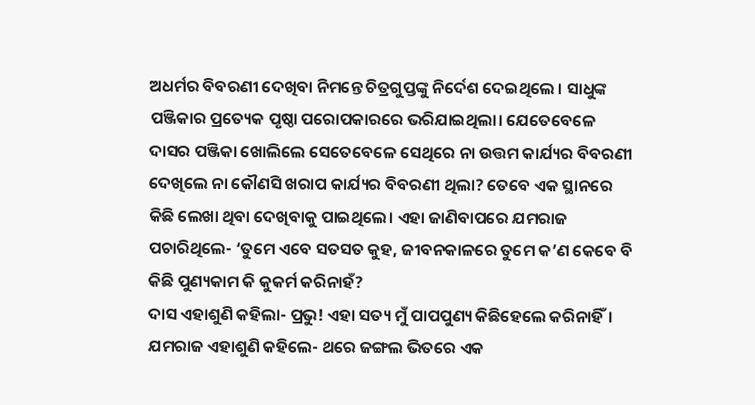ଅଧର୍ମର ବିବରଣୀ ଦେଖିବା ନିମନ୍ତେ ଚିତ୍ରଗୁପ୍ତଙ୍କୁ ନିର୍ଦେଶ ଦେଇଥିଲେ । ସାଧୁଙ୍କ ପଞ୍ଜିକାର ପ୍ରତ୍ୟେକ ପୃଷ୍ଠା ପରୋପକାରରେ ଭରିଯାଇଥିଲା। ଯେତେବେଳେ ଦାସର ପଞ୍ଜିକା ଖୋଲିଲେ ସେତେବେଳେ ସେଥିରେ ନା ଉତ୍ତମ କାର୍ଯ୍ୟର ବିବରଣୀ ଦେଖିଲେ ନା କୌଣସି ଖରାପ କାର୍ଯ୍ୟର ବିବରଣୀ ଥିଲା? ତେବେ ଏକ ସ୍ଥାନରେ କିଛି ଲେଖା ଥିବା ଦେଖିବାକୁ ପାଇଥିଲେ। ଏହା ଜାଣିବାପରେ ଯମରାଜ ପଚାରିଥିଲେ- ‘ତୁମେ ଏବେ ସତସତ କୁହ, ଜୀବନକାଳରେ ତୁମେ କ’ଣ କେବେ ବି କିଛି ପୁଣ୍ୟକାମ କି କୁକର୍ମ କରିନାହଁ?
ଦାସ ଏହାଶୁଣି କହିଲା- ପ୍ରଭୁ! ଏହା ସତ୍ୟ ମୁଁ ପାପପୁଣ୍ୟ କିଛିହେଲେ କରିନାହିଁ। ଯମରାଜ ଏହାଶୁଣି କହିଲେ- ଥରେ ଜଙ୍ଗଲ ଭିତରେ ଏକ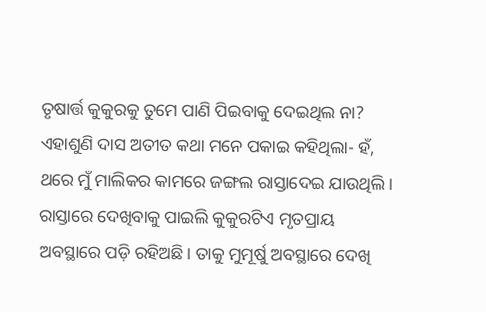ତୃଷାର୍ତ୍ତ କୁକୁରକୁ ତୁମେ ପାଣି ପିଇବାକୁ ଦେଇଥିଲ ନା?
ଏହାଶୁଣି ଦାସ ଅତୀତ କଥା ମନେ ପକାଇ କହିଥିଲା- ହଁ, ଥରେ ମୁଁ ମାଲିକର କାମରେ ଜଙ୍ଗଲ ରାସ୍ତାଦେଇ ଯାଉଥିଲି। ରାସ୍ତାରେ ଦେଖିବାକୁ ପାଇଲି କୁକୁରଟିଏ ମୃତପ୍ରାୟ ଅବସ୍ଥାରେ ପଡ଼ି ରହିଅଛି। ତାକୁ ମୁମୂର୍ଷୁ ଅବସ୍ଥାରେ ଦେଖି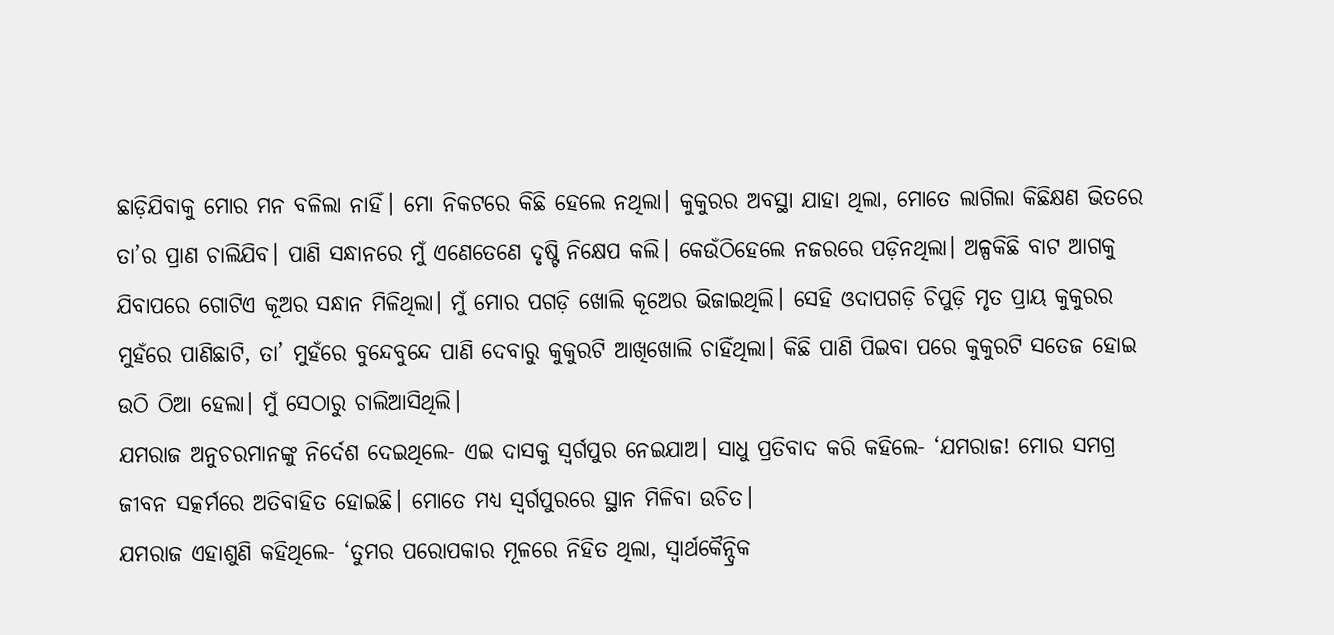ଛାଡ଼ିଯିବାକୁ ମୋର ମନ ବଳିଲା ନାହିଁ। ମୋ ନିକଟରେ କିଛି ହେଲେ ନଥିଲା। କୁକୁରର ଅବସ୍ଥା ଯାହା ଥିଲା, ମୋତେ ଲାଗିଲା କିଛିକ୍ଷଣ ଭିତରେ ତା’ର ପ୍ରାଣ ଚାଲିଯିବ। ପାଣି ସନ୍ଧାନରେ ମୁଁ ଏଣେତେଣେ ଦୃଷ୍ଟି ନିକ୍ଷେପ କଲି। କେଉଁଠିହେଲେ ନଜରରେ ପଡ଼ିନଥିଲା। ଅଳ୍ପକିଛି ବାଟ ଆଗକୁ ଯିବାପରେ ଗୋଟିଏ କୂଅର ସନ୍ଧାନ ମିଳିଥିଲା। ମୁଁ ମୋର ପଗଡ଼ି ଖୋଲି କୂଅେର ଭିଜାଇଥିଲି। ସେହି ଓଦାପଗଡ଼ି ଚିପୁଡ଼ି ମୃତ ପ୍ରାୟ କୁକୁରର ମୁହଁରେ ପାଣିଛାଟି, ତା’ ମୁହଁରେ ବୁନ୍ଦେବୁନ୍ଦେ ପାଣି ଦେବାରୁ କୁକୁରଟି ଆଖିଖୋଲି ଚାହିଁଥିଲା। କିଛି ପାଣି ପିଇବା ପରେ କୁକୁରଟି ସତେଜ ହୋଇ ଉଠି ଠିଆ ହେଲା। ମୁଁ ସେଠାରୁ ଚାଲିଆସିଥିଲି।
ଯମରାଜ ଅନୁଚରମାନଙ୍କୁ ନିର୍ଦେଶ ଦେଇଥିଲେ- ଏଇ ଦାସକୁ ସ୍ବର୍ଗପୁର ନେଇଯାଅ। ସାଧୁ ପ୍ରତିବାଦ କରି କହିଲେ- ‘ଯମରାଜ! ମୋର ସମଗ୍ର ଜୀବନ ସତ୍କର୍ମରେ ଅତିବାହିତ ହୋଇଛି। ମୋତେ ମଧ୍ୟ ସ୍ବର୍ଗପୁରରେ ସ୍ଥାନ ମିଳିବା ଉଚିତ।
ଯମରାଜ ଏହାଶୁଣି କହିଥିଲେ- ‘ତୁମର ପରୋପକାର ମୂଳରେ ନିହିତ ଥିଲା, ସ୍ବାର୍ଥକୈନ୍ଦ୍ରିକ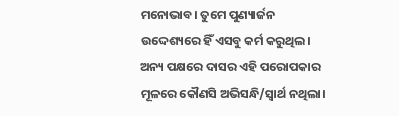ମନୋଭାବ। ତୁମେ ପୁଣ୍ୟାର୍ଜନ ଉଦ୍ଦେଶ୍ୟରେ ହିଁ ଏସବୁ କର୍ମ କରୁଥିଲ। ଅନ୍ୟ ପକ୍ଷରେ ଦାସର ଏହି ପରୋପକାର ମୂଳରେ କୌଣସି ଅଭିସନ୍ଧି/ସ୍ବାର୍ଥ ନଥିଲା।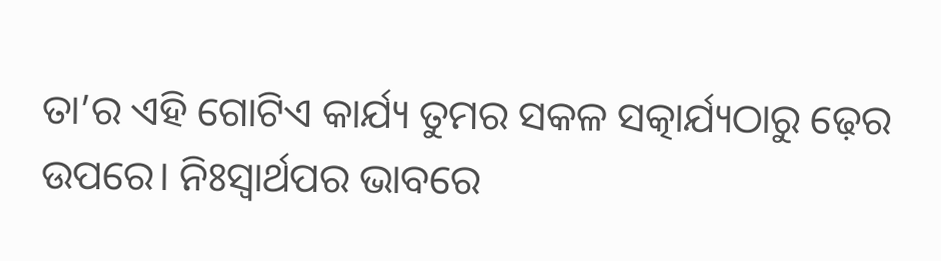ତା’ର ଏହି ଗୋଟିଏ କାର୍ଯ୍ୟ ତୁମର ସକଳ ସତ୍କାର୍ଯ୍ୟଠାରୁ ଢ଼େର ଉପରେ। ନିଃସ୍ବାର୍ଥପର ଭାବରେ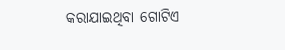କରାଯାଇଥିବା ଗୋଟିଏ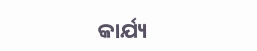କାର୍ଯ୍ୟ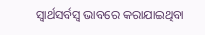ସ୍ବାର୍ଥସର୍ବସ୍ବ ଭାବରେ କରାଯାଇଥିବା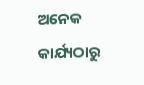ଅନେକ କାର୍ଯ୍ୟଠାରୁ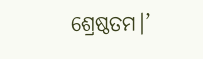ଶ୍ରେଷ୍ଠତମ।’